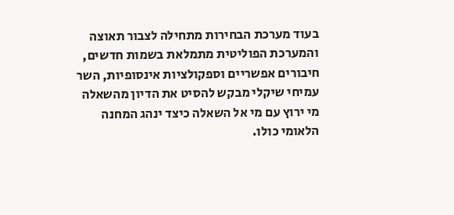בעוד מערכת הבחירות מתחילה לצבור תאוצה והמערכת הפוליטית מתמלאת בשמות חדשים, חיבורים אפשריים וספקולציות אינסופיות, השר עמיחי שיקלי מבקש להסיט את הדיון מהשאלה מי ירוץ עם מי אל השאלה כיצד ינהג המחנה הלאומי כולו.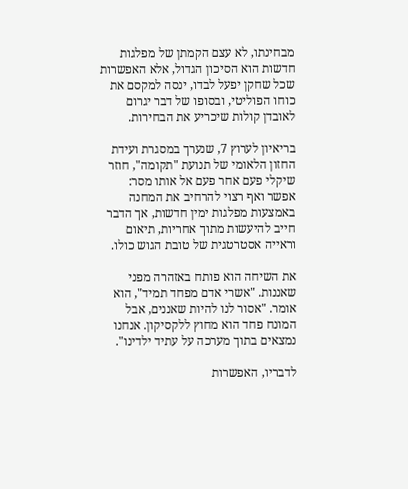מבחינתו, לא עצם הקמתן של מפלגות חדשות הוא הסיכון הגדול, אלא האפשרות שכל שחקן יפעל לבדו, ינסה למקסם את כוחו הפוליטי, ובסופו של דבר יגרום לאובדן קולות שיכריע את הבחירות.

בריאיון לערוץ 7, שנערך במסגרת ועידת החזון הלאומי של תנועת "תקומה", חוזר שיקלי פעם אחר פעם אל אותו מסר: אפשר ואף רצוי להרחיב את המחנה באמצעות מפלגות ימין חדשות, אך הדבר חייב להיעשות מתוך אחריות, תיאום וראייה אסטרטגית של טובת הגוש כולו.

את השיחה הוא פותח באזהרה מפני שאננות. "אשרי אדם מפחד תמיד", הוא אומר. "אסור לנו להיות שאננים, אבל המונח פחד הוא מחוץ ללקסיקון. אנחנו נמצאים בתוך מערכה על עתיד ילדינו".

לדבריו, האפשרות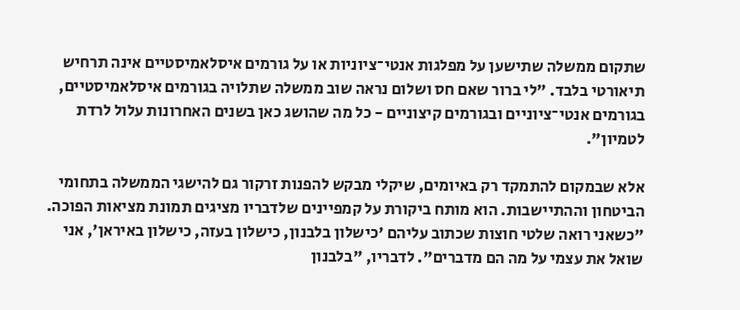שתקום ממשלה שתישען על מפלגות אנטי־ציוניות או על גורמים איסלאמיסטיים אינה תרחיש תיאורטי בלבד. "לי ברור שאם חס ושלום נראה שוב ממשלה שתלויה בגורמים איסלאמיסטיים, בגורמים אנטי־ציוניים ובגורמים קיצוניים - כל מה שהושג כאן בשנים האחרונות עלול לרדת לטמיון".

אלא שבמקום להתמקד רק באיומים, שיקלי מבקש להפנות זרקור גם להישגי הממשלה בתחומי הביטחון וההתיישבות. הוא מותח ביקורת על קמפיינים שלדבריו מציגים תמונת מציאות הפוכה. "כשאני רואה שלטי חוצות שכתוב עליהם 'כישלון בלבנון, כישלון בעזה, כישלון באיראן', אני שואל את עצמי על מה הם מדברים". לדבריו, "בלבנון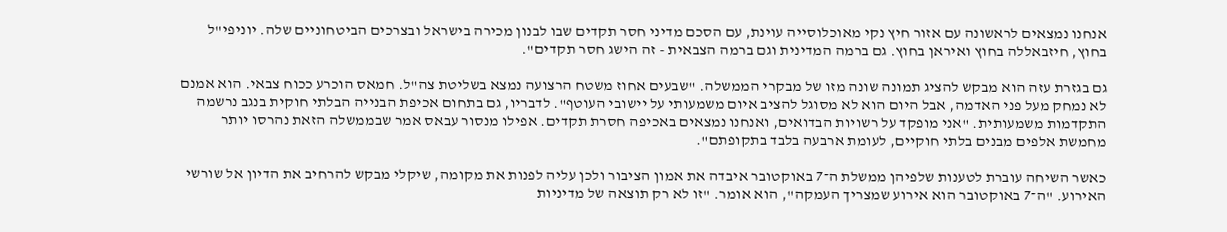אנחנו נמצאים לראשונה עם אזור חיץ נקי מאוכלוסייה עוינת, עם הסכם מדיני חסר תקדים שבו לבנון מכירה בישראל ובצרכים הביטחוניים שלה. יוניפי"ל בחוץ, חיזבאללה בחוץ ואיראן בחוץ. גם ברמה המדינית וגם ברמה הצבאית - זה הישג חסר תקדים".

גם בגזרת עזה הוא מבקש להציג תמונה שונה מזו של מבקרי הממשלה. "שבעים אחוז משטח הרצועה נמצא בשליטת צה"ל. חמאס הוכרע ככוח צבאי. הוא אמנם לא נמחק מעל פני האדמה, אבל היום הוא לא מסוגל להציב איום משמעותי על יישובי העוטף". לדבריו, גם בתחום אכיפת הבנייה הבלתי חוקית בנגב נרשמה התקדמות משמעותית. "אני מופקד על רשויות הבדואים, ואנחנו נמצאים באכיפה חסרת תקדים. אפילו מנסור עבאס אמר שבממשלה הזאת נהרסו יותר מחמשת אלפים מבנים בלתי חוקיים, לעומת ארבעה בלבד בתקופתם".

כאשר השיחה עוברת לטענות שלפיהן ממשלת ה־7 באוקטובר איבדה את אמון הציבור ולכן עליה לפנות את מקומה, שיקלי מבקש להרחיב את הדיון אל שורשי האירוע. "ה־7 באוקטובר הוא אירוע שמצריך העמקה", הוא אומר. "זו לא רק תוצאה של מדיניות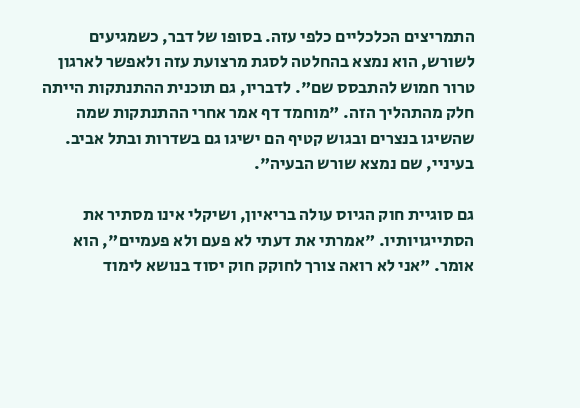התמריצים הכלכליים כלפי עזה. בסופו של דבר, כשמגיעים לשורש, הוא נמצא בהחלטה לסגת מרצועת עזה ולאפשר לארגון טרור חמוש להתבסס שם". לדבריו, גם תוכנית ההתנתקות הייתה חלק מהתהליך הזה. "מוחמד דף אמר אחרי ההתנתקות שמה שהשיגו בנצרים ובגוש קטיף הם ישיגו גם בשדרות ובתל אביב. בעיניי, שם נמצא שורש הבעיה".

גם סוגיית חוק הגיוס עולה בריאיון, ושיקלי אינו מסתיר את הסתייגויותיו. "אמרתי את דעתי לא פעם ולא פעמיים", הוא אומר. "אני לא רואה צורך לחוקק חוק יסוד בנושא לימוד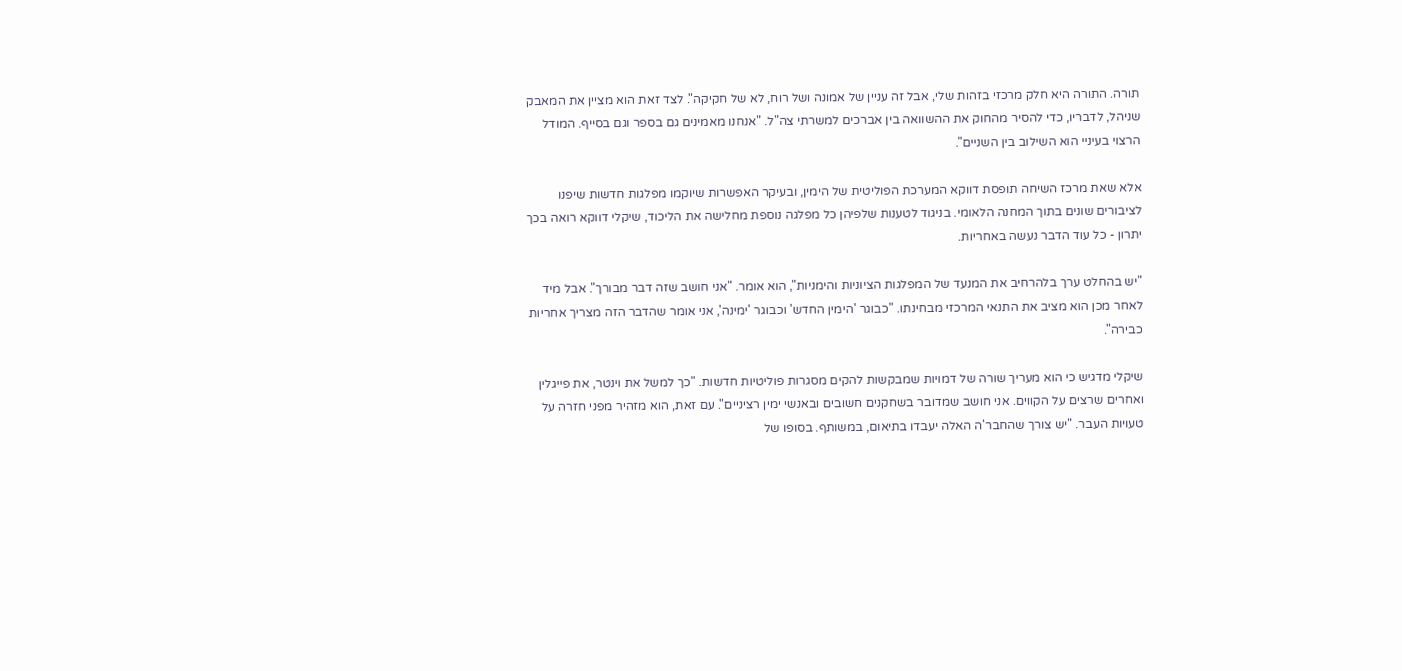תורה. התורה היא חלק מרכזי בזהות שלי, אבל זה עניין של אמונה ושל רוח, לא של חקיקה". לצד זאת הוא מציין את המאבק שניהל, לדבריו, כדי להסיר מהחוק את ההשוואה בין אברכים למשרתי צה"ל. "אנחנו מאמינים גם בספר וגם בסייף. המודל הרצוי בעיניי הוא השילוב בין השניים".

אלא שאת מרכז השיחה תופסת דווקא המערכת הפוליטית של הימין, ובעיקר האפשרות שיוקמו מפלגות חדשות שיפנו לציבורים שונים בתוך המחנה הלאומי. בניגוד לטענות שלפיהן כל מפלגה נוספת מחלישה את הליכוד, שיקלי דווקא רואה בכך יתרון - כל עוד הדבר נעשה באחריות.

"יש בהחלט ערך בלהרחיב את המנעד של המפלגות הציוניות והימניות", הוא אומר. "אני חושב שזה דבר מבורך". אבל מיד לאחר מכן הוא מציב את התנאי המרכזי מבחינתו. "כבוגר 'הימין החדש' וכבוגר 'ימינה', אני אומר שהדבר הזה מצריך אחריות כבירה".

שיקלי מדגיש כי הוא מעריך שורה של דמויות שמבקשות להקים מסגרות פוליטיות חדשות. "כך למשל את וינטר, את פייגלין ואחרים שרצים על הקווים. אני חושב שמדובר בשחקנים חשובים ובאנשי ימין רציניים". עם זאת, הוא מזהיר מפני חזרה על טעויות העבר. "יש צורך שהחבר'ה האלה יעבדו בתיאום, במשותף. בסופו של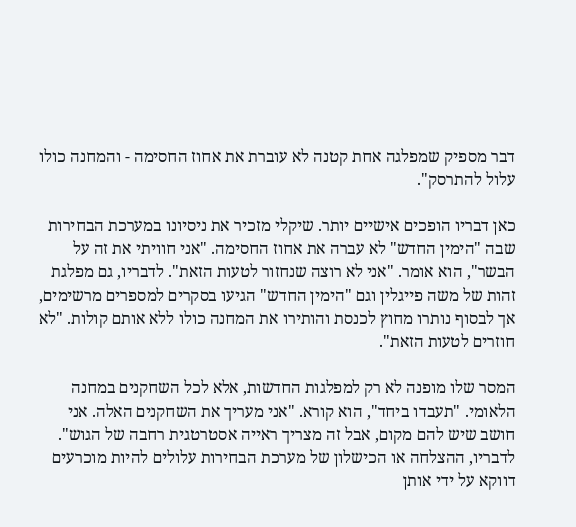דבר מספיק שמפלגה אחת קטנה לא עוברת את אחוז החסימה - והמחנה כולו עלול להתרסק".

כאן דבריו הופכים אישיים יותר. שיקלי מזכיר את ניסיונו במערכת הבחירות שבה "הימין החדש" לא עברה את אחוז החסימה. "אני חוויתי את זה על הבשר", הוא אומר. "אני לא רוצה שנחזור לטעות הזאת". לדבריו, גם מפלגת זהות של משה פייגלין וגם "הימין החדש" הגיעו בסקרים למספרים מרשימים, אך לבסוף נותרו מחוץ לכנסת והותירו את המחנה כולו ללא אותם קולות. "לא חוזרים לטעות הזאת".

המסר שלו מופנה לא רק למפלגות החדשות, אלא לכל השחקנים במחנה הלאומי. "תעבדו ביחד", הוא קורא. "אני מעריך את השחקנים האלה. אני חושב שיש להם מקום, אבל זה מצריך ראייה אסטרטגית רחבה של הגוש". לדבריו, ההצלחה או הכישלון של מערכת הבחירות עלולים להיות מוכרעים דווקא על ידי אותן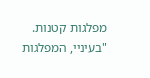מפלגות קטנות. "בעיניי, המפלגות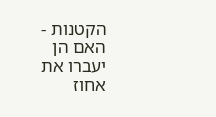הקטנות - האם הן יעברו את אחוז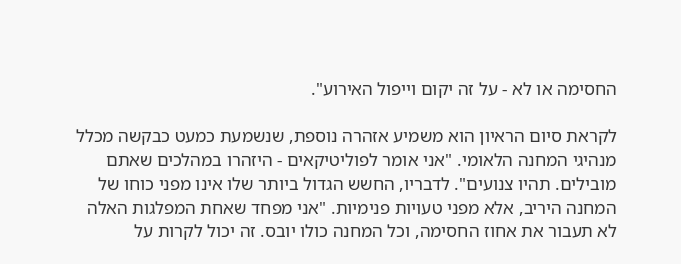החסימה או לא - על זה יקום וייפול האירוע".

לקראת סיום הראיון הוא משמיע אזהרה נוספת, שנשמעת כמעט כבקשה מכלל מנהיגי המחנה הלאומי. "אני אומר לפוליטיקאים - היזהרו במהלכים שאתם מובילים. תהיו צנועים". לדבריו, החשש הגדול ביותר שלו אינו מפני כוחו של המחנה היריב, אלא מפני טעויות פנימיות. "אני מפחד שאחת המפלגות האלה לא תעבור את אחוז החסימה, וכל המחנה כולו יובס. זה יכול לקרות על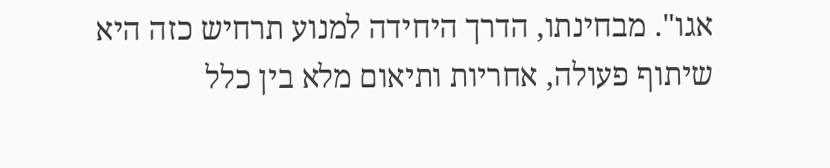אגו". מבחינתו, הדרך היחידה למנוע תרחיש כזה היא שיתוף פעולה, אחריות ותיאום מלא בין כלל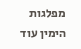מפלגות הימין עוד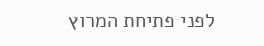לפני פתיחת המרוץ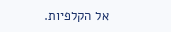אל הקלפיות.